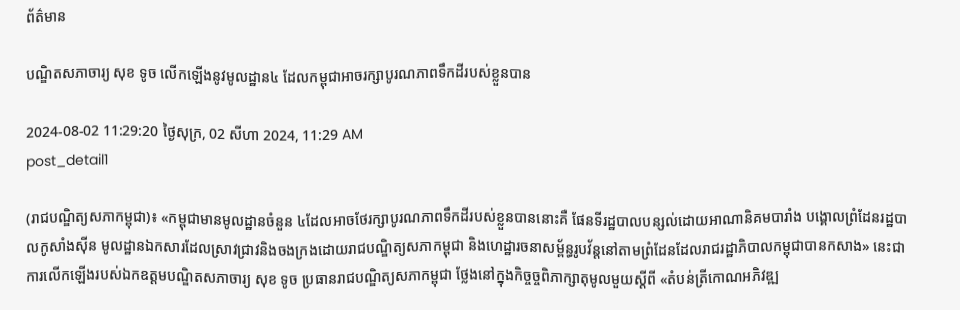ព័ត៌មាន

បណ្ឌិតសភាចារ្យ សុខ ទូច លើកឡើងនូវមូលដ្ឋាន៤ ដែលកម្ពុជាអាចរក្សាបូរណភាពទឹកដីរបស់ខ្លួនបាន

2024-08-02 11:29:20 ថ្ងៃសុក្រ, 02 សីហា 2024, 11:29 AM
post_detail1

(រាជបណ្ឌិត្យសភាកម្ពុជា)៖ «កម្ពុជាមានមូលដ្ឋានចំនួន ៤ដែលអាចថែរក្សាបូរណភាពទឹកដីរបស់ខ្លួនបាននោះគឺ ផែនទីរដ្ឋបាលបន្សល់ដោយអាណានិគមបារាំង បង្គោលព្រំដែនរដ្ឋបាលកូសាំងស៊ីន មូលដ្ឋានឯកសារដែលស្រាវជ្រាវនិងចងក្រងដោយរាជបណ្ឌិត្យសភាកម្ពុជា និងហេដ្ឋារចនាសម្ព័ន្ធរូបវ័ន្តនៅតាមព្រំដែនដែលរាជរដ្ឋាភិបាលកម្ពុជាបានកសាង» នេះជាការលើកឡើងរបស់ឯកឧត្ដមបណ្ឌិតសភាចារ្យ សុខ ទូច ប្រធានរាជបណ្ឌិត្យសភាកម្ពុជា ថ្លែងនៅក្នុងកិច្ចច្ចពិភាក្សាតុមូលមួយស្ដីពី «តំបន់ត្រីកោណអភិវឌ្ឍ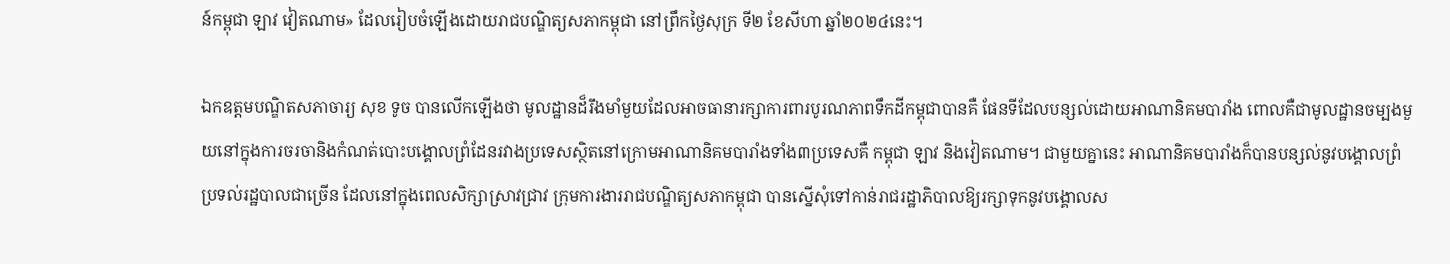ន៍កម្ពុជា ឡាវ វៀតណាម» ដែលរៀបចំឡើងដោយរាជបណ្ឌិត្យសភាកម្ពុជា នៅព្រឹកថ្ងៃសុក្រ ទី២ ខែសីហា ឆ្នាំ២០២៤នេះ។

ឯកឧត្ដមបណ្ឌិតសភាចារ្យ សុខ ទូច បានលើកឡើងថា មូលដ្ឋានដ៏រឹងមាំមួយដែលអាចធានារក្សាការពារបូរណភាពទឹកដីកម្ពុជាបានគឺ ផែនទីដែលបន្សល់ដោយអាណានិគមបារាំង ពោលគឺជាមូលដ្ឋានចម្បងមួយនៅក្នុងការចរចានិងកំណត់បោះបង្គោលព្រំដែនរវាងប្រទេសស្ថិតនៅក្រោមអាណានិគមបារាំងទាំង៣ប្រទេសគឺ កម្ពុជា ឡាវ និងវៀតណាម។ ជាមួយគ្នានេះ អាណានិគមបារាំងក៏បានបន្សល់នូវបង្គោលព្រំប្រទល់រដ្ឋបាលជាច្រើន ដែលនៅក្នុងពេលសិក្សាស្រាវជ្រាវ ក្រុមការងាររាជបណ្ឌិត្យសភាកម្ពុជា បានស្នើសុំទៅកាន់រាជរដ្ឋាភិបាលឱ្យរក្សាទុកនូវបង្គោលស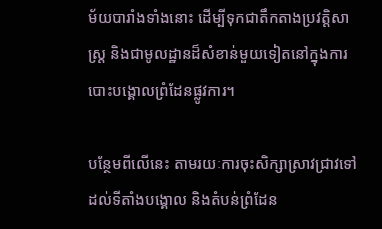ម័យបារាំងទាំងនោះ ដើម្បីទុកជាតឹកតាងប្រវត្តិសាស្ត្រ និងជាមូលដ្ឋានដ៏សំខាន់មួយទៀតនៅក្នុងការបោះបង្គោលព្រំដែនផ្លូវការ។

បន្ថែមពីលើនេះ តាមរយៈការចុះសិក្សាស្រាវជ្រាវទៅដល់ទីតាំងបង្គោល និងតំបន់ព្រំដែន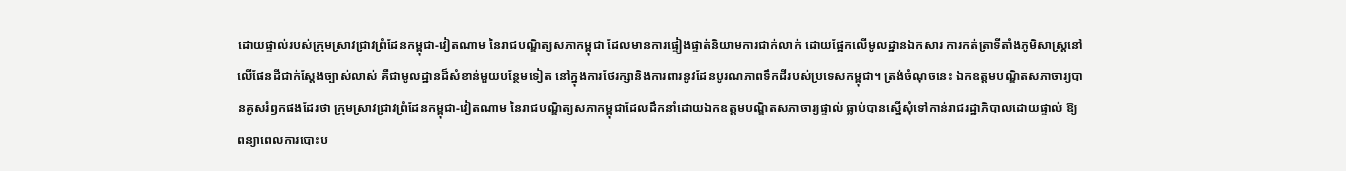ដោយផ្ទាល់របស់ក្រុមស្រាវជ្រាវព្រំដែនកម្ពុជា-វៀតណាម នៃរាជបណ្ឌិត្យសភាកម្ពុជា ដែលមានការផ្ទៀងផ្ទាត់និយាមការជាក់លាក់ ដោយផ្អែកលើមូលដ្ឋានឯកសារ ការកត់ត្រាទីតាំងភូមិសាស្ត្រនៅលើផែនដីជាក់ស្ដែងច្បាស់លាស់ គឺជាមូលដ្ឋានដ៏សំខាន់មួយបន្ថែមទៀត នៅក្នុងការថែរក្សានិងការពារនូវដែនបូរណភាពទឹកដីរបស់ប្រទេសកម្ពុជា។ ត្រង់ចំណុចនេះ ឯកឧត្ដមបណ្ឌិតសភាចារ្យបានគូសរំឭកផងដែរថា ក្រុមស្រាវជ្រាវព្រំដែនកម្ពុជា-វៀតណាម នៃរាជបណ្ឌិត្យសភាកម្ពុជាដែលដឹកនាំដោយឯកឧត្ដមបណ្ឌិតសភាចារ្យផ្ទាល់ ធ្លាប់បានស្នើសុំទៅកាន់រាជរដ្ឋាភិបាលដោយផ្ទាល់ ឱ្យពន្យាពេលការបោះប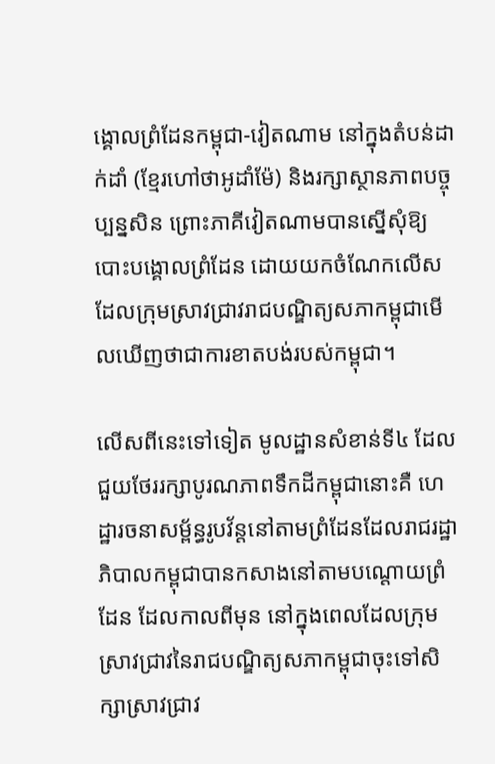ង្គោលព្រំដែនកម្ពុជា-វៀតណាម នៅក្នុងតំបន់ដាក់ដាំ (ខ្មែរហៅថាអូដាំម៉ែ) និងរក្សាស្ថានភាពបច្ចុប្បន្នសិន ព្រោះភាគីវៀតណាមបានស្នើសុំឱ្យបោះបង្គោលព្រំដែន ដោយយកចំណែកលើស ដែលក្រុមស្រាវជ្រាវរាជបណ្ឌិត្យសភាកម្ពុជាមើលឃើញថាជាការខាតបង់របស់កម្ពុជា។

លើសពីនេះទៅទៀត មូលដ្ឋានសំខាន់ទី៤ ដែលជួយថែររក្សាបូរណភាពទឹកដីកម្ពុជានោះគឺ ហេដ្ឋារចនាសម្ព័ន្ធរូបវ័ន្តនៅតាមព្រំដែនដែលរាជរដ្ឋាភិបាលកម្ពុជាបានកសាងនៅតាមបណ្ដោយព្រំដែន ដែលកាលពីមុន នៅក្នុងពេលដែលក្រុមស្រាវជ្រាវនៃរាជបណ្ឌិត្យសភាកម្ពុជាចុះទៅសិក្សាស្រាវជ្រាវ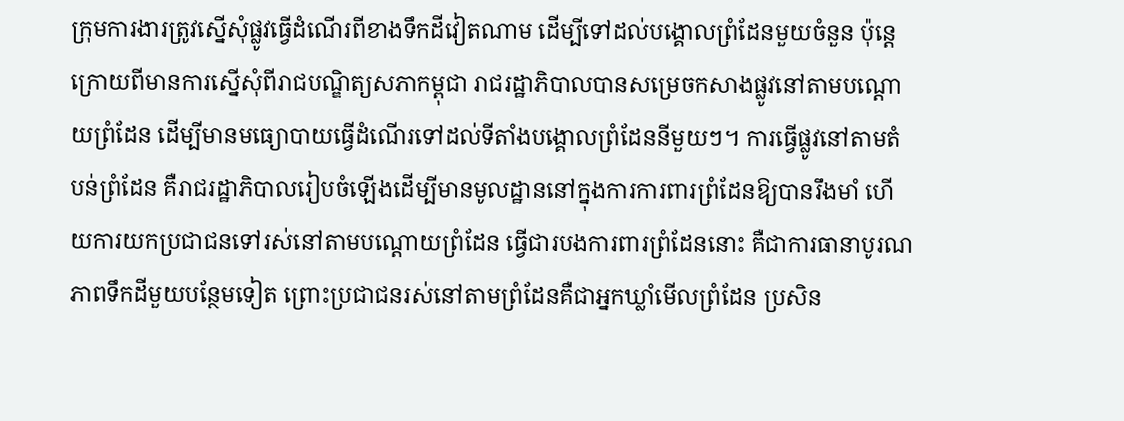ក្រុមការងារត្រូវស្នើសុំផ្លូវធ្វើដំណើរពីខាងទឹកដីវៀតណាម ដើម្បីទៅដល់បង្គោលព្រំដែនមួយចំនួន ប៉ុន្តេក្រោយពីមានការស្នើសុំពីរាជបណ្ឌិត្យសភាកម្ពុជា រាជរដ្ឋាភិបាលបានសម្រេចកសាងផ្លូវនៅតាមបណ្ដោយព្រំដែន ដើម្បីមានមធ្យោបាយធ្វើដំណើរទៅដល់ទីតាំងបង្គោលព្រំដែននីមួយៗ។ ការធ្វើផ្លូវនៅតាមតំបន់ព្រំដែន គឺរាជរដ្ឋាភិបាលរៀបចំឡើងដើម្បីមានមូលដ្ឋាននៅក្នុងការការពារព្រំដែនឱ្យបានរឹងមាំ ហើយការយកប្រជាជនទៅរស់នៅតាមបណ្ដោយព្រំដែន ធ្វើជារបងការពារព្រំដែននោះ គឺជាការធានាបូរណភាពទឹកដីមួយបន្ថែមទៀត ព្រោះប្រជាជនរស់នៅតាមព្រំដែនគឺជាអ្នកឃ្លាំមើលព្រំដែន ប្រសិន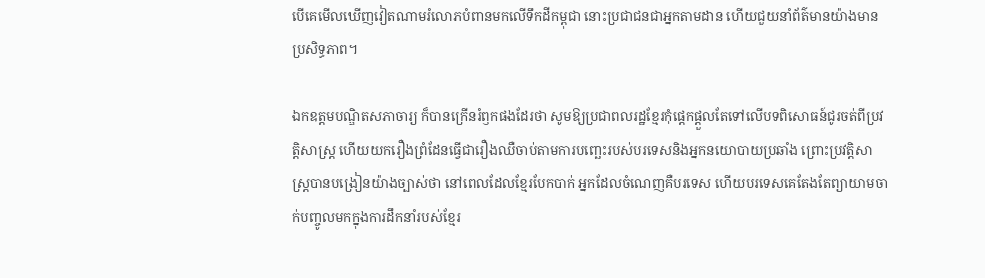បើគេមើលឃើញវៀតណាមរំលោភបំពានមកលើទឹកដីកម្ពុជា នោះប្រជាជនជាអ្នកតាមដាន ហើយជួយនាំព័ត៌មានយ៉ាងមានប្រសិទ្ធភាព។

ឯកឧត្ដមបណ្ឌិតសភាចារ្យ ក៏បានក្រើនរំឭកផងដែរថា សូមឱ្យប្រជាពលរដ្ឋខ្មែរកុំផ្ដេកផ្ដួលតែទៅលើបទពិសោធន៍ជូរចត់ពីប្រវត្តិសាស្ត្រ ហើយយករឿងព្រំដែនធ្វើជារឿងឈឺចាប់តាមការបញ្ឆេះរបស់បរទេសនិងអ្នកនយោបាយប្រឆាំង ព្រោះប្រវត្តិសាស្ត្របានបង្រៀនយ៉ាងច្បាស់ថា នៅពេលដែលខ្មែរបែកបាក់ អ្នកដែលចំណេញគឺបរទេស ហើយបរទេសគេតែងតែព្យាយាមចាក់បញ្ចូលមកក្នុងការដឹកនាំរបស់ខ្មែរ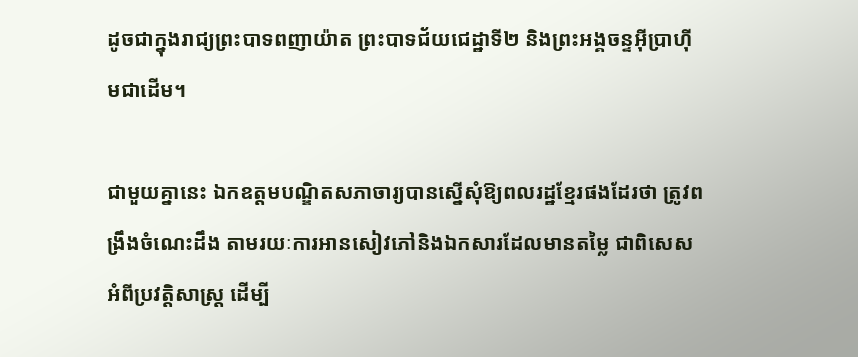ដូចជាក្នុងរាជ្យព្រះបាទពញាយ៉ាត ព្រះបាទជ័យជេដ្ឋាទី២ និងព្រះអង្គចន្ទអ៊ីប្រាហ៊ីមជាដើម។

ជាមួយគ្នានេះ ឯកឧត្ដមបណ្ឌិតសភាចារ្យបានស្នើសុំឱ្យពលរដ្ឋខ្មែរផងដែរថា ត្រូវពង្រឹងចំណេះដឹង តាមរយៈការអានសៀវភៅនិងឯកសារដែលមានតម្លៃ ជាពិសេសអំពីប្រវត្តិសាស្ត្រ ដើម្បី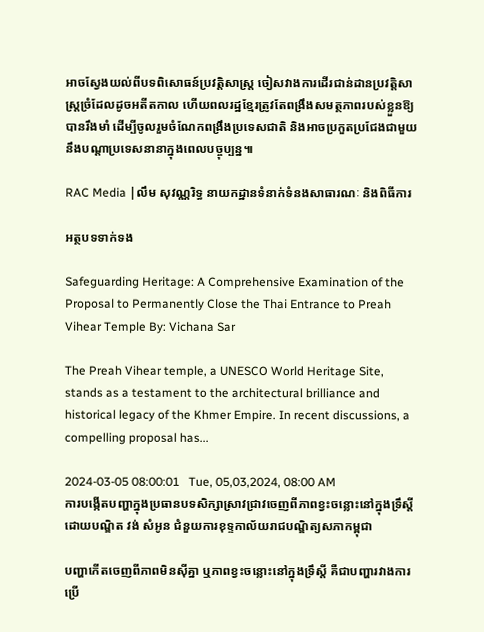អាចស្វែងយល់ពីបទពិសោធន៍ប្រវត្តិសាស្ត្រ ចៀសវាងការដើរជាន់ដានប្រវត្តិសាស្ត្រច្រំដែលដូចអតីតកាល ហើយពលរដ្ឋខ្មែរត្រូវតែពង្រឹងសមត្ថភាពរបស់ខ្លួនឱ្យបានរឹងមាំ ដើម្បីចូលរួមចំណែកពង្រឹងប្រទេសជាតិ និងអាចប្រកួតប្រជែងជាមួយនឹងបណ្ដាប្រទេសនានាក្នុងពេលបច្ចុប្បន្ន៕

RAC Media |លឹម សុវណ្ណរិទ្ធ នាយកដ្ឋានទំនាក់ទំនងសាធារណៈ និងពិធីការ

អត្ថបទទាក់ទង

Safeguarding Heritage: A Comprehensive Examination of the Proposal to Permanently Close the Thai Entrance to Preah Vihear Temple By: Vichana Sar

The Preah Vihear temple, a UNESCO World Heritage Site, stands as a testament to the architectural brilliance and historical legacy of the Khmer Empire. In recent discussions, a compelling proposal has...

2024-03-05 08:00:01   Tue, 05,03,2024, 08:00 AM
ការបង្កើតបញ្ហាក្នុងប្រធានបទសិក្សាស្រាវជ្រាវចេញពីភាពខ្វះចន្លោះនៅក្នុងទ្រឹស្តី ដោយបណ្ឌិត វង់ សំអូន ជំនួយការខុទ្ទកាល័យរាជបណ្ឌិត្យសភាកម្ពុជា

បញ្ហាកើតចេញពីភាពមិនស៊ីគ្នា ឬភាពខ្វះចន្លោះនៅក្នុងទ្រឹស្តី គឺជាបញ្ហារវាងការប្រើ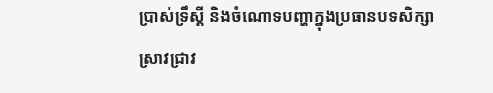ប្រាស់ទ្រឹស្តី និងចំណោទបញ្ហាក្នុងប្រធានបទសិក្សាស្រាវជ្រាវ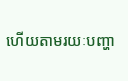ហើយតាមរយៈបញ្ហា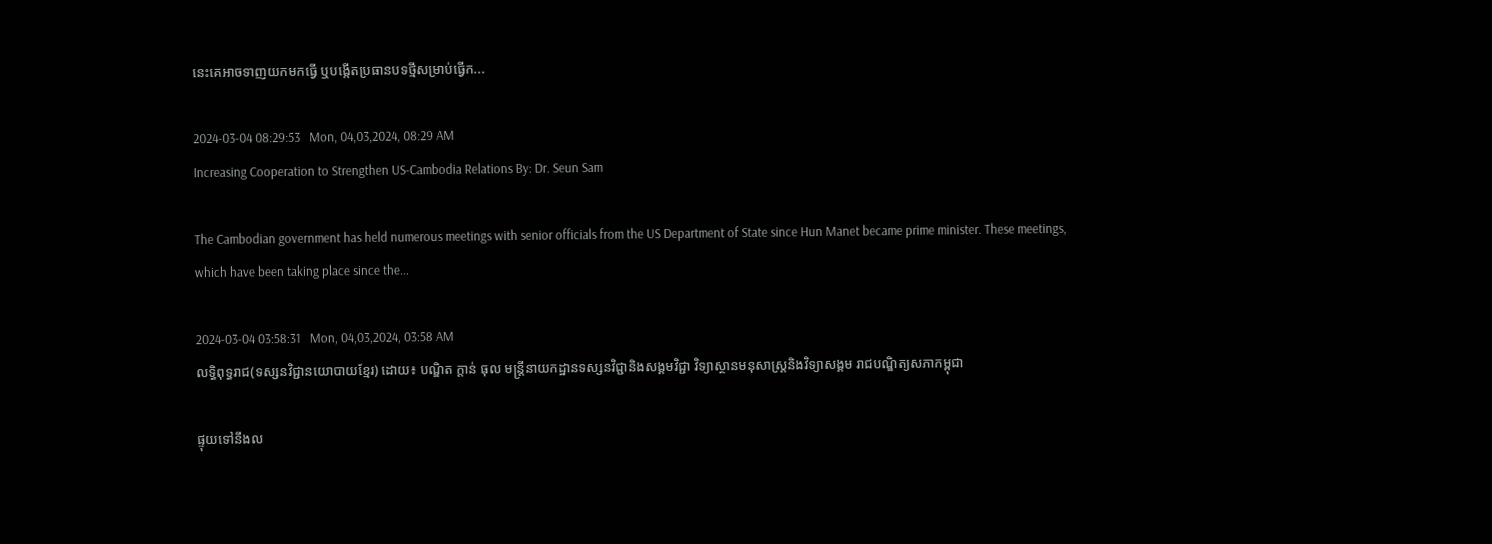នេះគេអាចទាញយកមកធ្វើ ឬបង្កើតប្រធានបទថ្មីសម្រាប់ធ្វើក...

2024-03-04 08:29:53   Mon, 04,03,2024, 08:29 AM
Increasing Cooperation to Strengthen US-Cambodia Relations By: Dr. Seun Sam

The Cambodian government has held numerous meetings with senior officials from the US Department of State since Hun Manet became prime minister. These meetings, which have been taking place since the...

2024-03-04 03:58:31   Mon, 04,03,2024, 03:58 AM
លទ្ធិពុទ្ធរាជ(ទស្សនវិជ្ជានយោបាយខ្មែរ) ដោយ៖ បណ្ឌិត ក្តាន់ ធុល មន្ត្រីនាយកដ្ឋានទស្សនវិជ្ជានិងសង្គមវិជ្ជា វិទ្យាស្ថានមនុសាស្ត្រនិងវិទ្យាសង្គម រាជបណ្ឌិត្យសភាកម្ពុជា

ផ្ទុយទៅនឹងល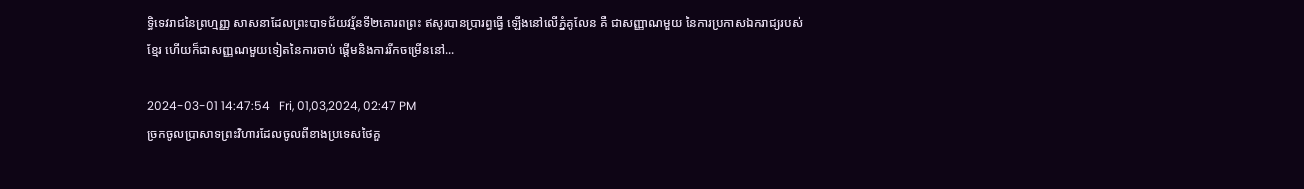ទ្ធិទេវរាជនៃព្រហ្មញ្ញ សាសនាដែលព្រះបាទជ័យវរ្ម័នទី២គោរពព្រះ ឥសូរបានប្រារព្ធធ្វើ ឡើងនៅលើភ្នំគូលែន គឺ ជាសញ្ញាណមួយ នៃការប្រកាសឯករាជ្យរបស់ ខ្មែរ ហើយក៏ជាសញ្ញណមួយទៀតនៃការចាប់ ផ្តើមនិងការរីកចម្រើននៅ...

2024-03-01 14:47:54   Fri, 01,03,2024, 02:47 PM
ច្រកចូលប្រាសាទព្រះវិហារដែលចូលពីខាងប្រទេសថៃគួ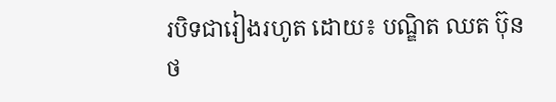របិទជារៀងរហូត ដោយ៖ បណ្ឌិត ឈត ប៊ុនថ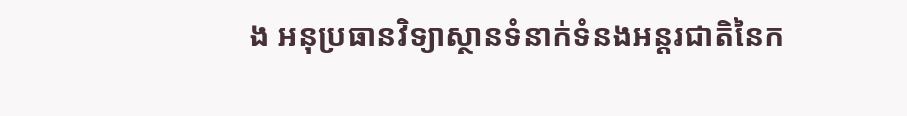ង អនុប្រធានវិទ្យាស្ថានទំនាក់ទំនងអន្តរជាតិនៃក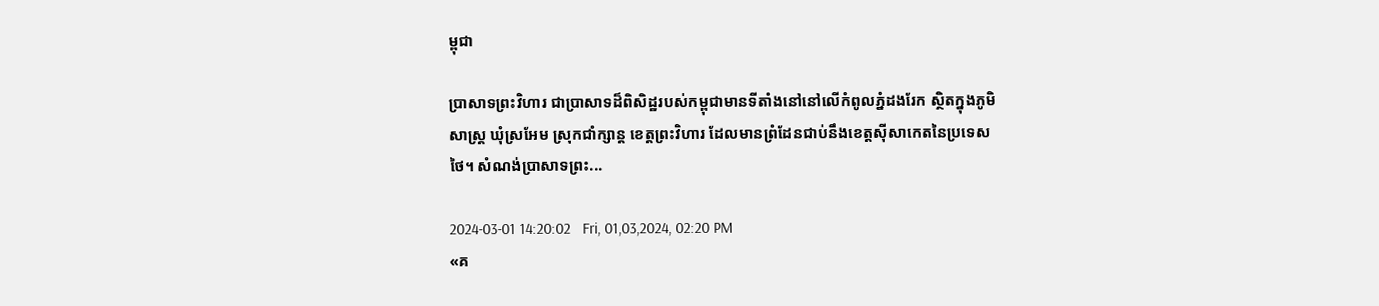ម្ពុជា

ប្រាសាទព្រះវិហារ ជាប្រាសាទដ៏ពិសិដ្ឋរបស់កម្ពុជាមានទីតាំងនៅនៅលើកំពូលភ្នំដងរែក ស្ថិតក្នុងភូមិសាស្ត្រ ឃុំស្រអែម ស្រុកជាំក្សាន្ត ខេត្តព្រះវិហារ ដែលមានព្រំដែនជាប់នឹងខេត្តស៊ីសាកេតនៃប្រទេសថៃ។ សំណង់ប្រាសាទព្រះ...

2024-03-01 14:20:02   Fri, 01,03,2024, 02:20 PM
«គ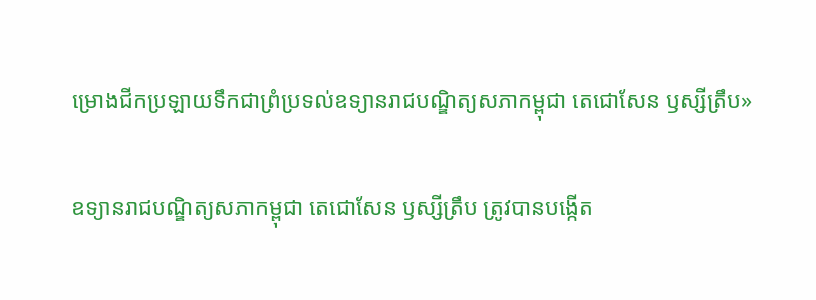ម្រោងជីកប្រឡាយទឹកជាព្រំប្រទល់ឧទ្យានរាជបណ្ឌិត្យសភាកម្ពុជា តេជោសែន ឫស្សីត្រឹប»

ឧទ្យានរាជបណ្ឌិត្យសភាកម្ពុជា តេជោសែន ឫស្សីត្រឹប ត្រូវបានបង្កើត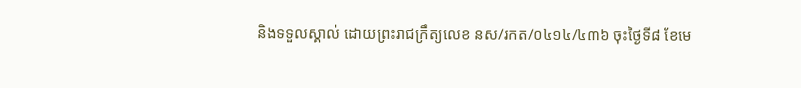និងទទួលស្គាល់ ដោយព្រះរាជក្រឹត្យលេខ នស/រកត/០៤១៤/៤៣៦ ចុះថ្ងៃទី៨ ខែមេ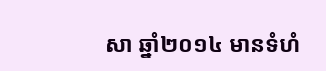សា ឆ្នាំ២០១៤ មានទំហំ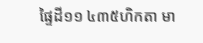ផ្ទៃដី១១ ៤៣៥ហិកតា មា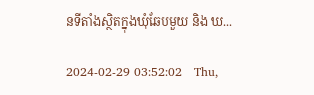នទីតាំងស្ថិតក្នុងឃុំឆែបមួយ និង ឃ...

2024-02-29 03:52:02   Thu,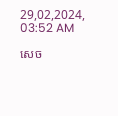29,02,2024, 03:52 AM

សេច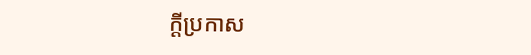ក្តីប្រកាស